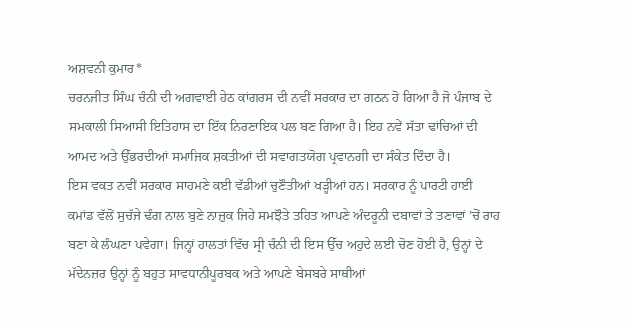ਅਸ਼ਵਨੀ ਕੁਮਾਰ*
ਚਰਨਜੀਤ ਸਿੰਘ ਚੰਨੀ ਦੀ ਅਗਵਾਈ ਹੇਠ ਕਾਂਗਰਸ ਦੀ ਨਵੀਂ ਸਰਕਾਰ ਦਾ ਗਠਨ ਹੋ ਗਿਆ ਹੈ ਜੋ ਪੰਜਾਬ ਦੇ ਸਮਕਾਲੀ ਸਿਆਸੀ ਇਤਿਹਾਸ ਦਾ ਇੱਕ ਨਿਰਣਾਇਕ ਪਲ ਬਣ ਗਿਆ ਹੈ। ਇਹ ਨਵੇਂ ਸੱਤਾ ਢਾਂਚਿਆਂ ਦੀ ਆਮਦ ਅਤੇ ਉੱਭਰਦੀਆਂ ਸਮਾਜਿਕ ਸ਼ਕਤੀਆਂ ਦੀ ਸਵਾਗਤਯੋਗ ਪ੍ਰਵਾਨਗੀ ਦਾ ਸੰਕੇਤ ਦਿੰਦਾ ਹੈ।
ਇਸ ਵਕਤ ਨਵੀਂ ਸਰਕਾਰ ਸਾਹਮਣੇ ਕਈ ਵੱਡੀਆਂ ਚੁਣੌਤੀਆਂ ਖੜ੍ਹੀਆਂ ਹਨ। ਸਰਕਾਰ ਨੂੰ ਪਾਰਟੀ ਹਾਈ ਕਮਾਂਡ ਵੱਲੋਂ ਸੁਚੱਜੇ ਢੰਗ ਨਾਲ ਬੁਣੇ ਨਾਜ਼ੁਕ ਜਿਹੇ ਸਮਝੌਤੇ ਤਹਿਤ ਆਪਣੇ ਅੰਦਰੂਨੀ ਦਬਾਵਾਂ ਤੇ ਤਣਾਵਾਂ ’ਚੋਂ ਰਾਹ ਬਣਾ ਕੇ ਲੰਘਣਾ ਪਵੇਗਾ। ਜਿਨ੍ਹਾਂ ਹਾਲਤਾਂ ਵਿੱਚ ਸ੍ਰੀ ਚੰਨੀ ਦੀ ਇਸ ਉੱਚ ਅਹੁਦੇ ਲਈ ਚੋਣ ਹੋਈ ਹੈ, ਉਨ੍ਹਾਂ ਦੇ ਮੱਦੇਨਜ਼ਰ ਉਨ੍ਹਾਂ ਨੂੰ ਬਹੁਤ ਸਾਵਧਾਨੀਪੂਰਬਕ ਅਤੇ ਆਪਣੇ ਬੇਸਬਰੇ ਸਾਥੀਆਂ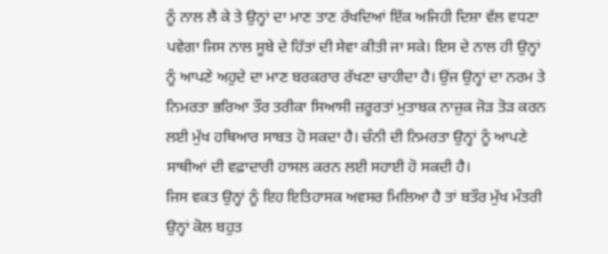ਨੂੰ ਨਾਲ ਲੈ ਕੇ ਤੇ ਉਨ੍ਹਾਂ ਦਾ ਮਾਣ ਤਾਣ ਰੱਖਦਿਆਂ ਇੱਕ ਅਜਿਹੀ ਦਿਸ਼ਾ ਵੱਲ ਵਧਣਾ ਪਵੇਗਾ ਜਿਸ ਨਾਲ ਸੂਬੇ ਦੇ ਹਿੱਤਾਂ ਦੀ ਸੇਵਾ ਕੀਤੀ ਜਾ ਸਕੇ। ਇਸ ਦੇ ਨਾਲ ਹੀ ਉਨ੍ਹਾਂ ਨੂੰ ਆਪਣੇ ਅਹੁਦੇ ਦਾ ਮਾਣ ਬਰਕਰਾਰ ਰੱਖਣਾ ਚਾਹੀਦਾ ਹੈ। ਉਂਜ ਉਨ੍ਹਾਂ ਦਾ ਨਰਮ ਤੇ ਨਿਮਰਤਾ ਭਰਿਆ ਤੌਰ ਤਰੀਕਾ ਸਿਆਸੀ ਜ਼ਰੂਰਤਾਂ ਮੁਤਾਬਕ ਨਾਜ਼ੁਕ ਜੋੜ ਤੋੜ ਕਰਨ ਲਈ ਮੁੱਖ ਹਥਿਆਰ ਸਾਬਤ ਹੋ ਸਕਦਾ ਹੈ। ਚੰਨੀ ਦੀ ਨਿਮਰਤਾ ਉਨ੍ਹਾਂ ਨੂੰ ਆਪਣੇ ਸਾਥੀਆਂ ਦੀ ਵਫ਼ਾਦਾਰੀ ਹਾਸਲ ਕਰਨ ਲਈ ਸਹਾਈ ਹੋ ਸਕਦੀ ਹੈ।
ਜਿਸ ਵਕਤ ਉਨ੍ਹਾਂ ਨੂੰ ਇਹ ਇਤਿਹਾਸਕ ਅਵਸਰ ਮਿਲਿਆ ਹੈ ਤਾਂ ਬਤੌਰ ਮੁੱਖ ਮੰਤਰੀ ਉਨ੍ਹਾਂ ਕੋਲ ਬਹੁਤ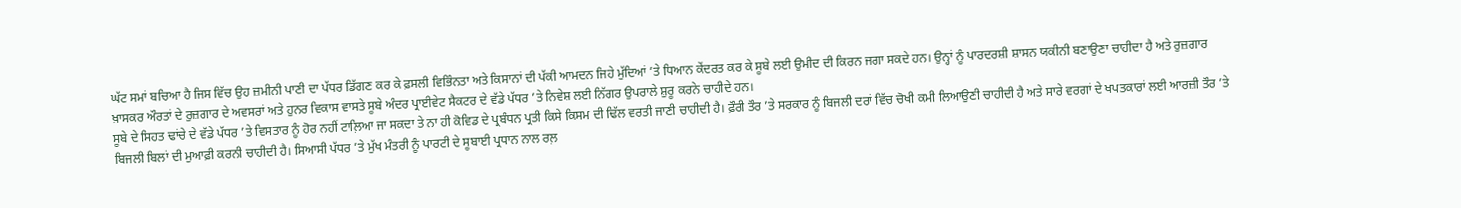ਘੱਟ ਸਮਾਂ ਬਚਿਆ ਹੈ ਜਿਸ ਵਿੱਚ ਉਹ ਜ਼ਮੀਨੀ ਪਾਣੀ ਦਾ ਪੱਧਰ ਡਿੱਗਣ ਕਰ ਕੇ ਫ਼ਸਲੀ ਵਿਭਿੰਨਤਾ ਅਤੇ ਕਿਸਾਨਾਂ ਦੀ ਪੱਕੀ ਆਮਦਨ ਜਿਹੇ ਮੁੱਦਿਆਂ ’ਤੇ ਧਿਆਨ ਕੇਂਦਰਤ ਕਰ ਕੇ ਸੂਬੇ ਲਈ ਉਮੀਦ ਦੀ ਕਿਰਨ ਜਗਾ ਸਕਦੇ ਹਨ। ਉਨ੍ਹਾਂ ਨੂੰ ਪਾਰਦਰਸ਼ੀ ਸ਼ਾਸਨ ਯਕੀਨੀ ਬਣਾਉਣਾ ਚਾਹੀਦਾ ਹੈ ਅਤੇ ਰੁਜ਼ਗਾਰ ਖ਼ਾਸਕਰ ਔਰਤਾਂ ਦੇ ਰੁਜ਼ਗਾਰ ਦੇ ਅਵਸਰਾਂ ਅਤੇ ਹੁਨਰ ਵਿਕਾਸ ਵਾਸਤੇ ਸੂਬੇ ਅੰਦਰ ਪ੍ਰਾਈਵੇਟ ਸੈਕਟਰ ਦੇ ਵੱਡੇ ਪੱਧਰ ’ਤੇ ਨਿਵੇਸ਼ ਲਈ ਨਿੱਗਰ ਉਪਰਾਲੇ ਸ਼ੁਰੂ ਕਰਨੇ ਚਾਹੀਦੇ ਹਨ।
ਸੂਬੇ ਦੇ ਸਿਹਤ ਢਾਂਚੇ ਦੇ ਵੱਡੇ ਪੱਧਰ ’ਤੇ ਵਿਸਤਾਰ ਨੂੰ ਹੋਰ ਨਹੀਂ ਟਾਲ਼ਿਆ ਜਾ ਸਕਦਾ ਤੇ ਨਾ ਹੀ ਕੋਵਿਡ ਦੇ ਪ੍ਰਬੰਧਨ ਪ੍ਰਤੀ ਕਿਸੇ ਕਿਸਮ ਦੀ ਢਿੱਲ ਵਰਤੀ ਜਾਣੀ ਚਾਹੀਦੀ ਹੈ। ਫ਼ੌਰੀ ਤੌਰ ’ਤੇ ਸਰਕਾਰ ਨੂੰ ਬਿਜਲੀ ਦਰਾਂ ਵਿੱਚ ਚੋਖੀ ਕਮੀ ਲਿਆਉਣੀ ਚਾਹੀਦੀ ਹੈ ਅਤੇ ਸਾਰੇ ਵਰਗਾਂ ਦੇ ਖਪਤਕਾਰਾਂ ਲਈ ਆਰਜ਼ੀ ਤੌਰ ’ਤੇ ਬਿਜਲੀ ਬਿਲਾਂ ਦੀ ਮੁਆਫ਼ੀ ਕਰਨੀ ਚਾਹੀਦੀ ਹੈ। ਸਿਆਸੀ ਪੱਧਰ ’ਤੇ ਮੁੱਖ ਮੰਤਰੀ ਨੂੰ ਪਾਰਟੀ ਦੇ ਸੂਬਾਈ ਪ੍ਰਧਾਨ ਨਾਲ ਰਲ਼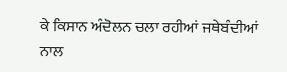ਕੇ ਕਿਸਾਨ ਅੰਦੋਲਨ ਚਲਾ ਰਹੀਆਂ ਜਥੇਬੰਦੀਆਂ ਨਾਲ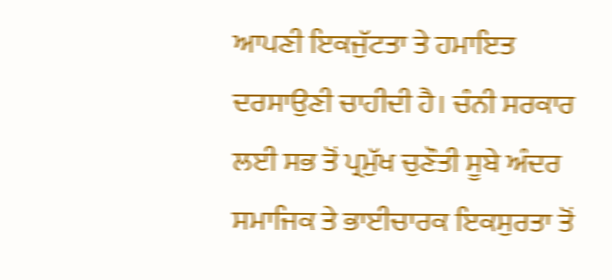ਆਪਣੀ ਇਕਜੁੱਟਤਾ ਤੇ ਹਮਾਇਤ ਦਰਸਾਉਣੀ ਚਾਹੀਦੀ ਹੈ। ਚੰਨੀ ਸਰਕਾਰ ਲਈ ਸਭ ਤੋਂ ਪ੍ਰਮੁੱਖ ਚੁਣੌਤੀ ਸੂਬੇ ਅੰਦਰ ਸਮਾਜਿਕ ਤੇ ਭਾਈਚਾਰਕ ਇਕਸੁਰਤਾ ਤੋਂ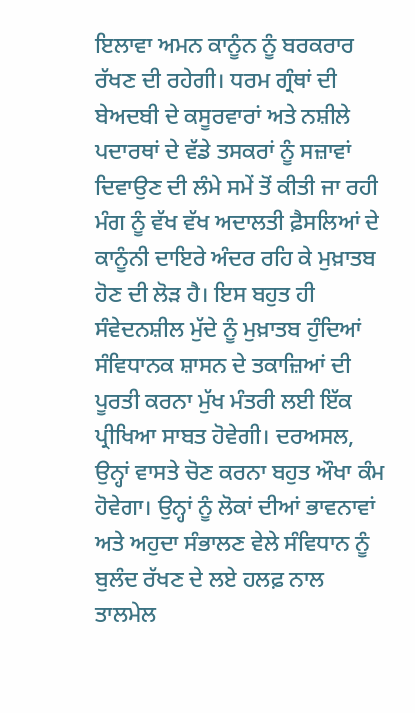ਇਲਾਵਾ ਅਮਨ ਕਾਨੂੰਨ ਨੂੰ ਬਰਕਰਾਰ ਰੱਖਣ ਦੀ ਰਹੇਗੀ। ਧਰਮ ਗ੍ਰੰਥਾਂ ਦੀ ਬੇਅਦਬੀ ਦੇ ਕਸੂਰਵਾਰਾਂ ਅਤੇ ਨਸ਼ੀਲੇ ਪਦਾਰਥਾਂ ਦੇ ਵੱਡੇ ਤਸਕਰਾਂ ਨੂੰ ਸਜ਼ਾਵਾਂ ਦਿਵਾਉਣ ਦੀ ਲੰਮੇ ਸਮੇਂ ਤੋਂ ਕੀਤੀ ਜਾ ਰਹੀ ਮੰਗ ਨੂੰ ਵੱਖ ਵੱਖ ਅਦਾਲਤੀ ਫ਼ੈਸਲਿਆਂ ਦੇ ਕਾਨੂੰਨੀ ਦਾਇਰੇ ਅੰਦਰ ਰਹਿ ਕੇ ਮੁਖ਼ਾਤਬ ਹੋਣ ਦੀ ਲੋੜ ਹੈ। ਇਸ ਬਹੁਤ ਹੀ ਸੰਵੇਦਨਸ਼ੀਲ ਮੁੱਦੇ ਨੂੰ ਮੁਖ਼ਾਤਬ ਹੁੰਦਿਆਂ ਸੰਵਿਧਾਨਕ ਸ਼ਾਸਨ ਦੇ ਤਕਾਜ਼ਿਆਂ ਦੀ ਪੂਰਤੀ ਕਰਨਾ ਮੁੱਖ ਮੰਤਰੀ ਲਈ ਇੱਕ ਪ੍ਰੀਖਿਆ ਸਾਬਤ ਹੋਵੇਗੀ। ਦਰਅਸਲ, ਉਨ੍ਹਾਂ ਵਾਸਤੇ ਚੋਣ ਕਰਨਾ ਬਹੁਤ ਔਖਾ ਕੰਮ ਹੋਵੇਗਾ। ਉਨ੍ਹਾਂ ਨੂੰ ਲੋਕਾਂ ਦੀਆਂ ਭਾਵਨਾਵਾਂ ਅਤੇ ਅਹੁਦਾ ਸੰਭਾਲਣ ਵੇਲੇ ਸੰਵਿਧਾਨ ਨੂੰ ਬੁਲੰਦ ਰੱਖਣ ਦੇ ਲਏ ਹਲਫ਼ ਨਾਲ ਤਾਲਮੇਲ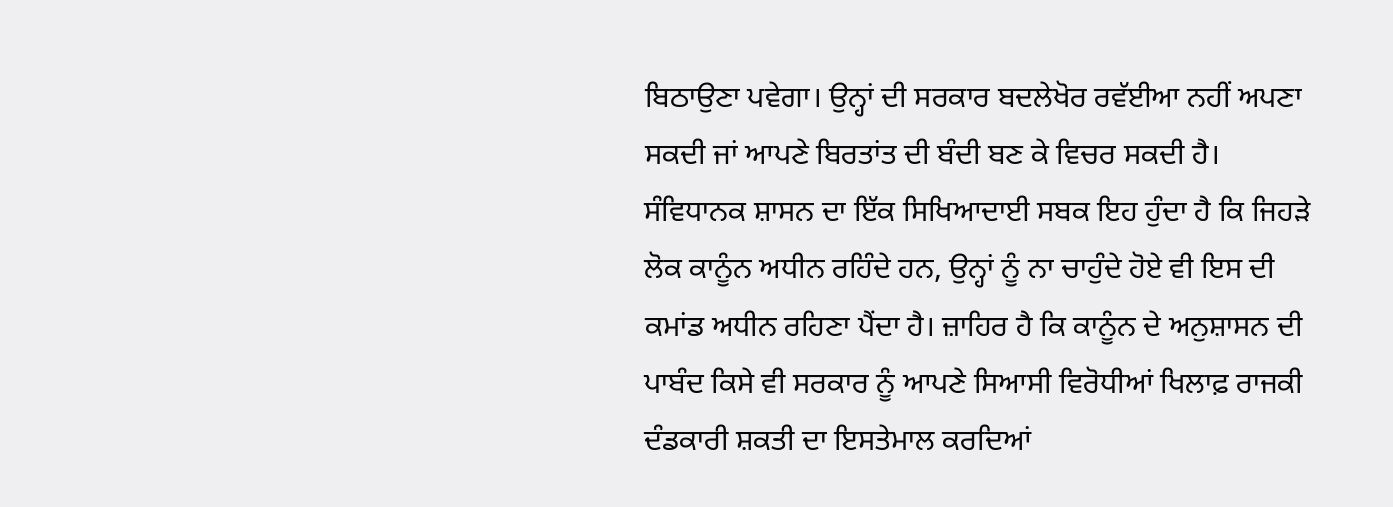ਬਿਠਾਉਣਾ ਪਵੇਗਾ। ਉਨ੍ਹਾਂ ਦੀ ਸਰਕਾਰ ਬਦਲੇਖੋਰ ਰਵੱਈਆ ਨਹੀਂ ਅਪਣਾ ਸਕਦੀ ਜਾਂ ਆਪਣੇ ਬਿਰਤਾਂਤ ਦੀ ਬੰਦੀ ਬਣ ਕੇ ਵਿਚਰ ਸਕਦੀ ਹੈ।
ਸੰਵਿਧਾਨਕ ਸ਼ਾਸਨ ਦਾ ਇੱਕ ਸਿਖਿਆਦਾਈ ਸਬਕ ਇਹ ਹੁੰਦਾ ਹੈ ਕਿ ਜਿਹੜੇ ਲੋਕ ਕਾਨੂੰਨ ਅਧੀਨ ਰਹਿੰਦੇ ਹਨ, ਉਨ੍ਹਾਂ ਨੂੰ ਨਾ ਚਾਹੁੰਦੇ ਹੋਏ ਵੀ ਇਸ ਦੀ ਕਮਾਂਡ ਅਧੀਨ ਰਹਿਣਾ ਪੈਂਦਾ ਹੈ। ਜ਼ਾਹਿਰ ਹੈ ਕਿ ਕਾਨੂੰਨ ਦੇ ਅਨੁਸ਼ਾਸਨ ਦੀ ਪਾਬੰਦ ਕਿਸੇ ਵੀ ਸਰਕਾਰ ਨੂੰ ਆਪਣੇ ਸਿਆਸੀ ਵਿਰੋਧੀਆਂ ਖਿਲਾਫ਼ ਰਾਜਕੀ ਦੰਡਕਾਰੀ ਸ਼ਕਤੀ ਦਾ ਇਸਤੇਮਾਲ ਕਰਦਿਆਂ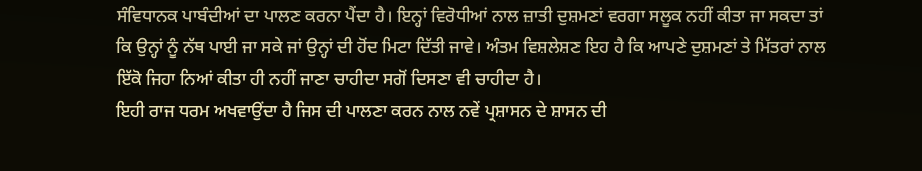ਸੰਵਿਧਾਨਕ ਪਾਬੰਦੀਆਂ ਦਾ ਪਾਲਣ ਕਰਨਾ ਪੈਂਦਾ ਹੈ। ਇਨ੍ਹਾਂ ਵਿਰੋਧੀਆਂ ਨਾਲ ਜ਼ਾਤੀ ਦੁਸ਼ਮਣਾਂ ਵਰਗਾ ਸਲੂਕ ਨਹੀਂ ਕੀਤਾ ਜਾ ਸਕਦਾ ਤਾਂ ਕਿ ਉਨ੍ਹਾਂ ਨੂੰ ਨੱਥ ਪਾਈ ਜਾ ਸਕੇ ਜਾਂ ਉਨ੍ਹਾਂ ਦੀ ਹੋਂਦ ਮਿਟਾ ਦਿੱਤੀ ਜਾਵੇ। ਅੰਤਮ ਵਿਸ਼ਲੇਸ਼ਣ ਇਹ ਹੈ ਕਿ ਆਪਣੇ ਦੁਸ਼ਮਣਾਂ ਤੇ ਮਿੱਤਰਾਂ ਨਾਲ ਇੱਕੋ ਜਿਹਾ ਨਿਆਂ ਕੀਤਾ ਹੀ ਨਹੀਂ ਜਾਣਾ ਚਾਹੀਦਾ ਸਗੋਂ ਦਿਸਣਾ ਵੀ ਚਾਹੀਦਾ ਹੈ।
ਇਹੀ ਰਾਜ ਧਰਮ ਅਖਵਾਉਂਦਾ ਹੈ ਜਿਸ ਦੀ ਪਾਲਣਾ ਕਰਨ ਨਾਲ ਨਵੇਂ ਪ੍ਰਸ਼ਾਸਨ ਦੇ ਸ਼ਾਸਨ ਦੀ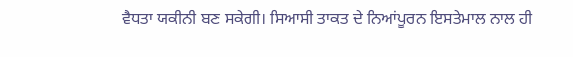ਵੈਧਤਾ ਯਕੀਨੀ ਬਣ ਸਕੇਗੀ। ਸਿਆਸੀ ਤਾਕਤ ਦੇ ਨਿਆਂਪੂਰਨ ਇਸਤੇਮਾਲ ਨਾਲ ਹੀ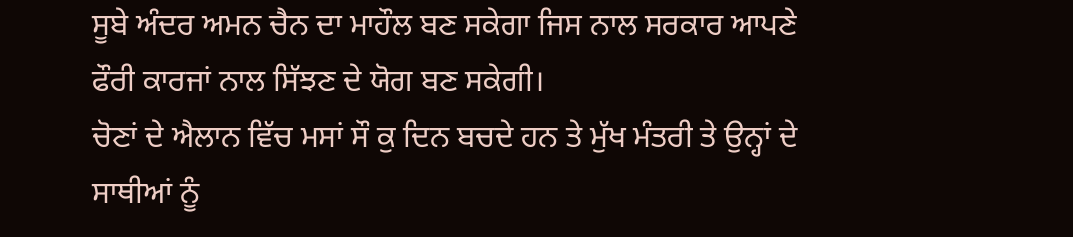ਸੂਬੇ ਅੰਦਰ ਅਮਨ ਚੈਨ ਦਾ ਮਾਹੌਲ ਬਣ ਸਕੇਗਾ ਜਿਸ ਨਾਲ ਸਰਕਾਰ ਆਪਣੇ ਫੌਰੀ ਕਾਰਜਾਂ ਨਾਲ ਸਿੱਝਣ ਦੇ ਯੋਗ ਬਣ ਸਕੇਗੀ।
ਚੋਣਾਂ ਦੇ ਐਲਾਨ ਵਿੱਚ ਮਸਾਂ ਸੌ ਕੁ ਦਿਨ ਬਚਦੇ ਹਨ ਤੇ ਮੁੱਖ ਮੰਤਰੀ ਤੇ ਉਨ੍ਹਾਂ ਦੇ ਸਾਥੀਆਂ ਨੂੰ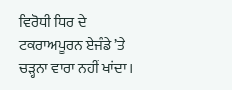ਵਿਰੋਧੀ ਧਿਰ ਦੇ ਟਕਰਾਅਪੂਰਨ ਏਜੰਡੇ ’ਤੇ ਚੜ੍ਹਨਾ ਵਾਰਾ ਨਹੀਂ ਖਾਂਦਾ।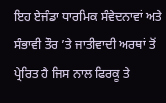ਇਹ ਏਜੰਡਾ ਧਾਰਮਿਕ ਸੰਵੇਦਨਾਵਾਂ ਅਤੇ ਸੰਭਾਵੀ ਤੌਰ ’ਤੇ ਜਾਤੀਵਾਦੀ ਅਰਥਾਂ ਤੋਂ ਪ੍ਰੇਰਿਤ ਹੈ ਜਿਸ ਨਾਲ ਫਿਰਕੂ ਤੇ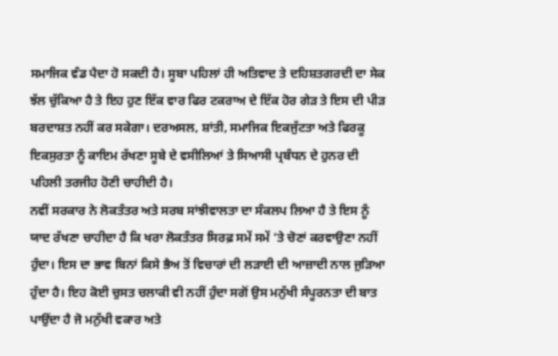ਸਮਾਜਿਕ ਵੰਡ ਪੈਦਾ ਹੋ ਸਕਦੀ ਹੈ। ਸੂਬਾ ਪਹਿਲਾਂ ਹੀ ਅਤਿਵਾਦ ਤੇ ਦਹਿਸ਼ਤਗਰਦੀ ਦਾ ਸੇਕ ਝੱਲ ਚੁੱਕਿਆ ਹੈ ਤੇ ਇਹ ਹੁਣ ਇੱਕ ਵਾਰ ਫਿਰ ਟਕਰਾਅ ਦੇ ਇੱਕ ਹੋਰ ਗੇੜ ਤੇ ਇਸ ਦੀ ਪੀੜ ਬਰਦਾਸ਼ਤ ਨਹੀਂ ਕਰ ਸਕੇਗਾ। ਦਰਅਸਲ, ਸ਼ਾਂਤੀ, ਸਮਾਜਿਕ ਇਕਜੁੱਟਤਾ ਅਤੇ ਫਿਰਕੂ ਇਕਸੁਰਤਾ ਨੂੰ ਕਾਇਮ ਰੱਖਣਾ ਸੂਬੇ ਦੇ ਵਸੀਲਿਆਂ ਤੇ ਸਿਆਸੀ ਪ੍ਰਬੰਧਨ ਦੇ ਹੁਨਰ ਦੀ ਪਹਿਲੀ ਤਰਜੀਹ ਹੋਣੀ ਚਾਹੀਦੀ ਹੈ।
ਨਵੀਂ ਸਰਕਾਰ ਨੇ ਲੋਕਤੰਤਰ ਅਤੇ ਸਰਬ ਸਾਂਝੀਵਾਲਤਾ ਦਾ ਸੰਕਲਪ ਲਿਆ ਹੈ ਤੇ ਇਸ ਨੂੰ ਯਾਦ ਰੱਖਣਾ ਚਾਹੀਦਾ ਹੈ ਕਿ ਖਰਾ ਲੋਕਤੰਤਰ ਸਿਰਫ਼ ਸਮੇਂ ਸਮੇਂ ’ਤੇ ਚੋਣਾਂ ਕਰਵਾਉਣਾ ਨਹੀਂ ਹੁੰਦਾ। ਇਸ ਦਾ ਭਾਵ ਬਿਨਾਂ ਕਿਸੇ ਭੈਅ ਤੋਂ ਵਿਚਾਰਾਂ ਦੀ ਲੜਾਈ ਦੀ ਆਜ਼ਾਦੀ ਨਾਲ ਜੁੜਿਆ ਹੁੰਦਾ ਹੈ। ਇਹ ਕੋਈ ਚੁਸਤ ਚਲਾਕੀ ਵੀ ਨਹੀਂ ਹੁੰਦਾ ਸਗੋਂ ਉਸ ਮਨੁੱਖੀ ਸੰਪੂਰਨਤਾ ਦੀ ਬਾਤ ਪਾਉਂਦਾ ਹੈ ਜੋ ਮਨੁੱਖੀ ਵਕਾਰ ਅਤੇ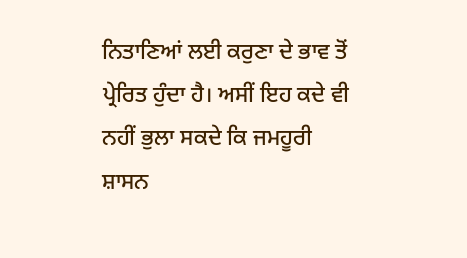ਨਿਤਾਣਿਆਂ ਲਈ ਕਰੁਣਾ ਦੇ ਭਾਵ ਤੋਂ ਪ੍ਰੇਰਿਤ ਹੁੰਦਾ ਹੈ। ਅਸੀਂ ਇਹ ਕਦੇ ਵੀ ਨਹੀਂ ਭੁਲਾ ਸਕਦੇ ਕਿ ਜਮਹੂਰੀ ਸ਼ਾਸਨ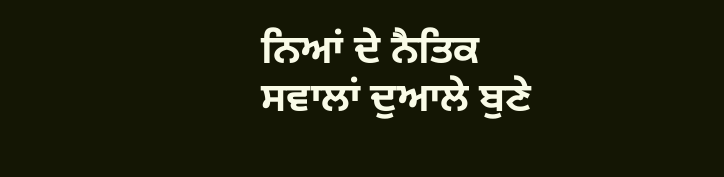ਨਿਆਂ ਦੇ ਨੈਤਿਕ ਸਵਾਲਾਂ ਦੁਆਲੇ ਬੁਣੇ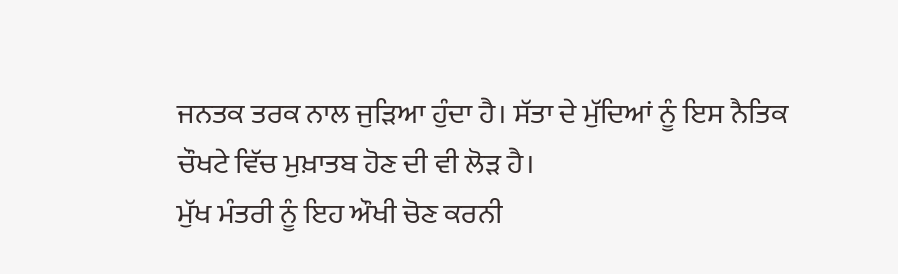ਜਨਤਕ ਤਰਕ ਨਾਲ ਜੁੜਿਆ ਹੁੰਦਾ ਹੈ। ਸੱਤਾ ਦੇ ਮੁੱਦਿਆਂ ਨੂੰ ਇਸ ਨੈਤਿਕ ਚੌਖਟੇ ਵਿੱਚ ਮੁਖ਼ਾਤਬ ਹੋਣ ਦੀ ਵੀ ਲੋੜ ਹੈ।
ਮੁੱਖ ਮੰਤਰੀ ਨੂੰ ਇਹ ਔਖੀ ਚੋਣ ਕਰਨੀ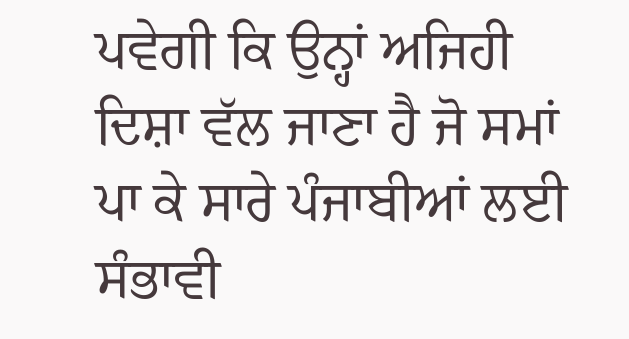ਪਵੇਗੀ ਕਿ ਉਨ੍ਹਾਂ ਅਜਿਹੀ ਦਿਸ਼ਾ ਵੱਲ ਜਾਣਾ ਹੈ ਜੋ ਸਮਾਂ ਪਾ ਕੇ ਸਾਰੇ ਪੰਜਾਬੀਆਂ ਲਈ ਸੰਭਾਵੀ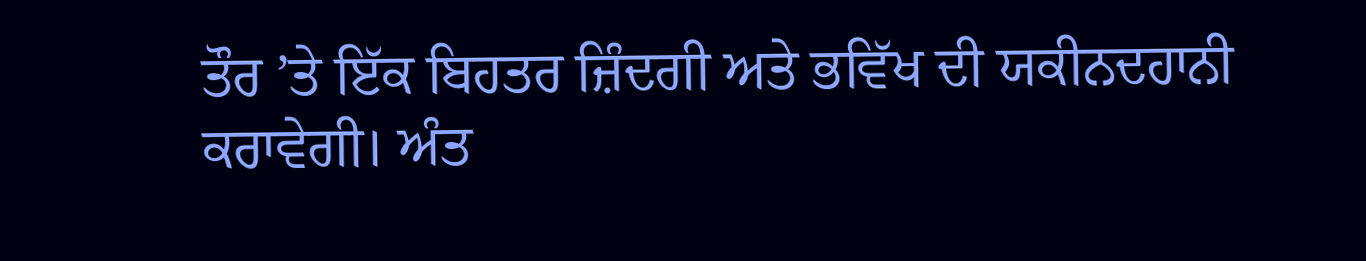ਤੌਰ ’ਤੇ ਇੱਕ ਬਿਹਤਰ ਜ਼ਿੰਦਗੀ ਅਤੇ ਭਵਿੱਖ ਦੀ ਯਕੀਨਦਹਾਨੀ ਕਰਾਵੇਗੀ। ਅੰਤ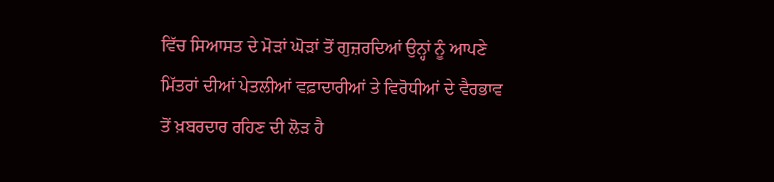ਵਿੱਚ ਸਿਆਸਤ ਦੇ ਮੋੜਾਂ ਘੋੜਾਂ ਤੋਂ ਗੁਜ਼ਰਦਿਆਂ ਉਨ੍ਹਾਂ ਨੂੰ ਆਪਣੇ ਮਿੱਤਰਾਂ ਦੀਆਂ ਪੇਤਲੀਆਂ ਵਫ਼ਾਦਾਰੀਆਂ ਤੇ ਵਿਰੋਧੀਆਂ ਦੇ ਵੈਰਭਾਵ ਤੋਂ ਖ਼ਬਰਦਾਰ ਰਹਿਣ ਦੀ ਲੋੜ ਹੈ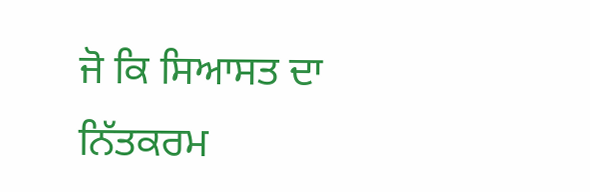ਜੋ ਕਿ ਸਿਆਸਤ ਦਾ ਨਿੱਤਕਰਮ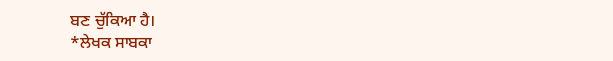ਬਣ ਚੁੱਕਿਆ ਹੈ।
*ਲੇਖਕ ਸਾਬਕਾ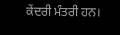ਕੇਂਦਰੀ ਮੰਤਰੀ ਹਨ।